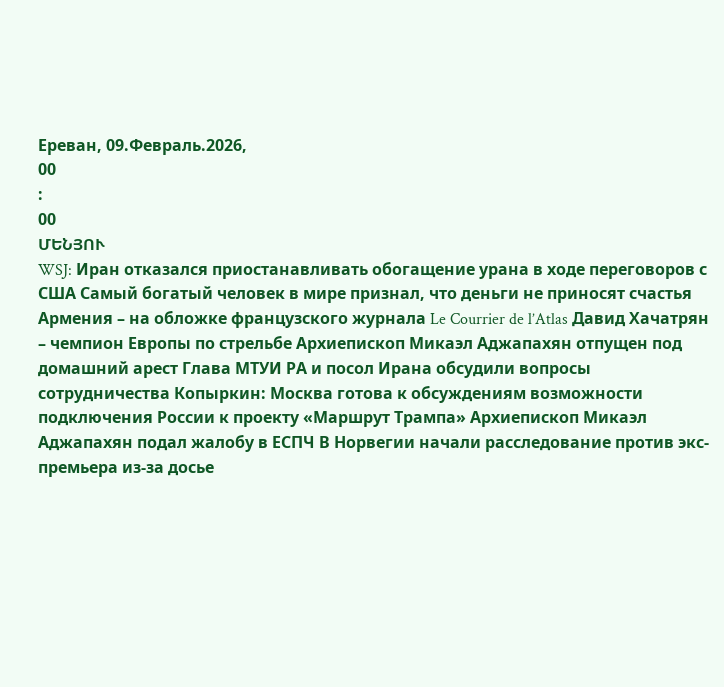Ереван, 09.Февраль.2026,
00
:
00
ՄԵՆՅՈՒ
WSJ: Иран отказался приостанавливать обогащение урана в ходе переговоров с США Самый богатый человек в мире признал, что деньги не приносят счастья Армения – на обложке французского журнала Le Courrier de l’Atlas Давид Хачатрян – чемпион Европы по стрельбе Архиепископ Микаэл Аджапахян отпущен под домашний арест Глава МТУИ РА и посол Ирана обсудили вопросы сотрудничества Копыркин: Москва готова к обсуждениям возможности подключения России к проекту «Маршрут Трампа» Архиепископ Микаэл Аджапахян подал жалобу в ЕСПЧ В Норвегии начали расследование против экс-премьера из-за досье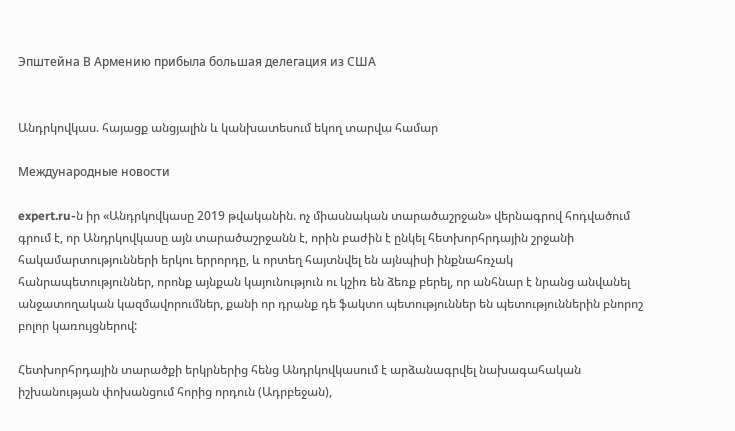Эпштейна В Армению прибыла большая делегация из США


Անդրկովկաս. հայացք անցյալին և կանխատեսում եկող տարվա համար

Международные новости

expert.ru-ն իր «Անդրկովկասը 2019 թվականին. ոչ միասնական տարածաշրջան» վերնագրով հոդվածում գրում է, որ Անդրկովկասը այն տարածաշրջանն է, որին բաժին է ընկել հետխորհրդային շրջանի հակամարտությունների երկու երրորդը, և որտեղ հայտնվել են այնպիսի ինքնահռչակ հանրապետություններ, որոնք այնքան կայունություն ու կշիռ են ձեռք բերել, որ անհնար է նրանց անվանել անջատողական կազմավորումներ, քանի որ դրանք դե ֆակտո պետություններ են պետություններին բնորոշ բոլոր կառույցներով:

Հետխորհրդային տարածքի երկրներից հենց Անդրկովկասում է արձանագրվել նախագահական իշխանության փոխանցում հորից որդուն (Ադրբեջան),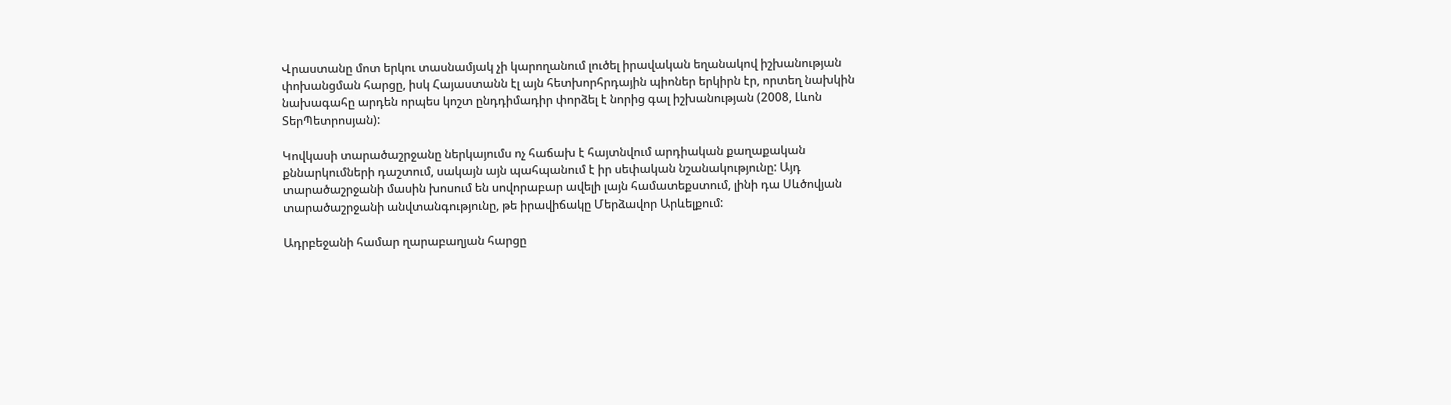Վրաստանը մոտ երկու տասնամյակ չի կարողանում լուծել իրավական եղանակով իշխանության փոխանցման հարցը, իսկ Հայաստանն էլ այն հետխորհրդային պիոներ երկիրն էր, որտեղ նախկին նախագահը արդեն որպես կոշտ ընդդիմադիր փորձել է նորից գալ իշխանության (2008, Լևոն ՏերՊետրոսյան):

Կովկասի տարածաշրջանը ներկայումս ոչ հաճախ է հայտնվում արդիական քաղաքական քննարկումների դաշտում, սակայն այն պահպանում է իր սեփական նշանակությունը: Այդ տարածաշրջանի մասին խոսում են սովորաբար ավելի լայն համատեքստում, լինի դա Սևծովյան տարածաշրջանի անվտանգությունը, թե իրավիճակը Մերձավոր Արևելքում:

Ադրբեջանի համար ղարաբաղյան հարցը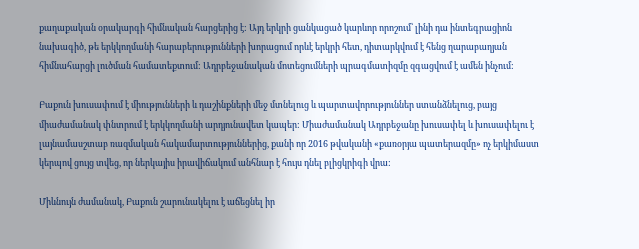քաղաքական օրակարգի հիմնական հարցերից է: Այդ երկրի ցանկացած կարևոր որոշում՝ լինի դա ինտեգրացիոն նախագիծ, թե երկկողմանի հարաբերությունների խորացում որևէ երկրի հետ, դիտարկվում է հենց ղարաբաղյան հիմնահարցի լուծման համատեքտում: Ադրբեջանական մոտեցումների պրագմատիզմը զգացվում է ամեն ինչում:

Բաքուն խուսափում է միությունների և դաշինքների մեջ մտնելուց և պարտավորություններ ստանձնելուց, բայց միաժամանակ փնտրում է երկկողմանի արդյունավետ կապեր: Միաժամանակ Ադրբեջանը խուսափել և խուսափելու է լայնամասշտաբ ռազմական հակամարտություններից, քանի որ 2016 թվականի «քառօրյա պատերազմը» ոչ երկիմաստ կերպով ցույց տվեց, որ ներկայիս իրավիճակում անհնար է հույս դնել բլիցկրիգի վրա:

Միևնույն ժամանակ, Բաքուն շարունակելու է աճեցնել իր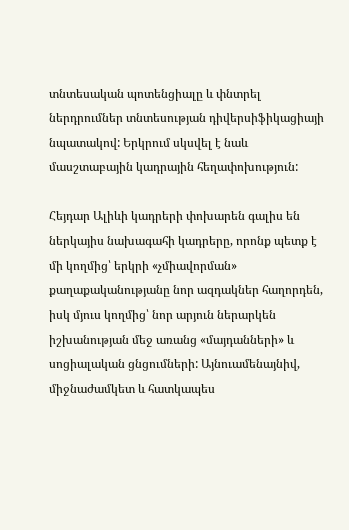տնտեսական պոտենցիալը և փնտրել ներդրումներ տնտեսության դիվերսիֆիկացիայի նպատակով: Երկրում սկսվել է նաև մասշտաբային կադրային հեղափոխություն:

Հեյդար Ալիևի կադրերի փոխարեն գալիս են ներկայիս նախագահի կադրերը, որոնք պետք է մի կողմից՝ երկրի «չմիավորման» քաղաքականությանը նոր ազդակներ հաղորդեն, իսկ մյուս կողմից՝ նոր արյուն ներարկեն իշխանության մեջ առանց «մայդանների» և սոցիալական ցնցումների: Այնուամենայնիվ, միջնաժամկետ և հատկապես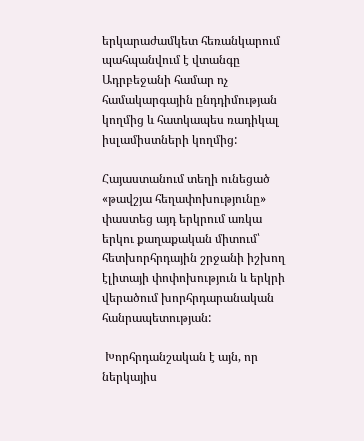երկարաժամկետ հեռանկարում պահպանվում է վտանգը Ադրբեջանի համար ոչ համակարգային ընդդիմության կողմից և հատկապես ռադիկալ իսլամիստների կողմից:

Հայաստանում տեղի ունեցած «թավշյա հեղափոխությունը» փաստեց այդ երկրում առկա երկու քաղաքական միտում՝ հետխորհրդային շրջանի իշխող էլիտայի փոփոխություն և երկրի վերածում խորհրդարանական հանրապետության:

 Խորհրդանշական է այն, որ ներկայիս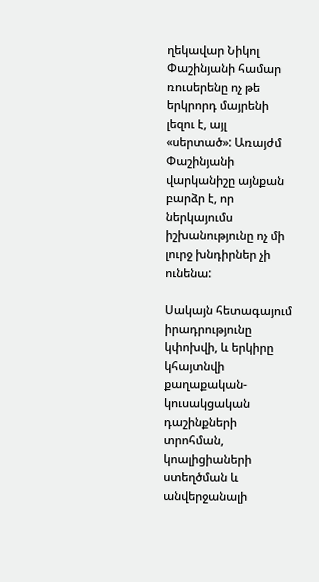ղեկավար Նիկոլ Փաշինյանի համար ռուսերենը ոչ թե երկրորդ մայրենի լեզու է, այլ «սերտած»: Առայժմ Փաշինյանի վարկանիշը այնքան բարձր է, որ ներկայումս իշխանությունը ոչ մի լուրջ խնդիրներ չի ունենա:

Սակայն հետագայում իրադրությունը կփոխվի, և երկիրը կհայտնվի քաղաքական-կուսակցական դաշինքների տրոհման, կոալիցիաների ստեղծման և անվերջանալի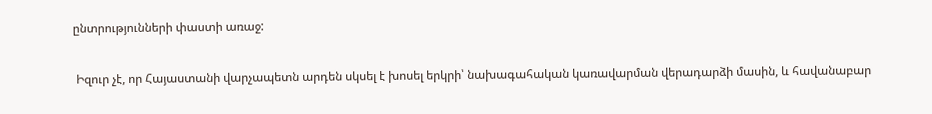ընտրությունների փաստի առաջ:

 Իզուր չէ, որ Հայաստանի վարչապետն արդեն սկսել է խոսել երկրի՝ նախագահական կառավարման վերադարձի մասին, և հավանաբար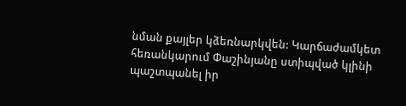նման քայլեր կձեռնարկվեն: Կարճաժամկետ հեռանկարում Փաշինյանը ստիպված կլինի պաշտպանել իր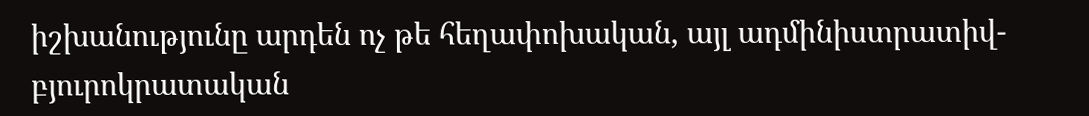իշխանությունը արդեն ոչ թե հեղափոխական, այլ ադմինիստրատիվ-բյուրոկրատական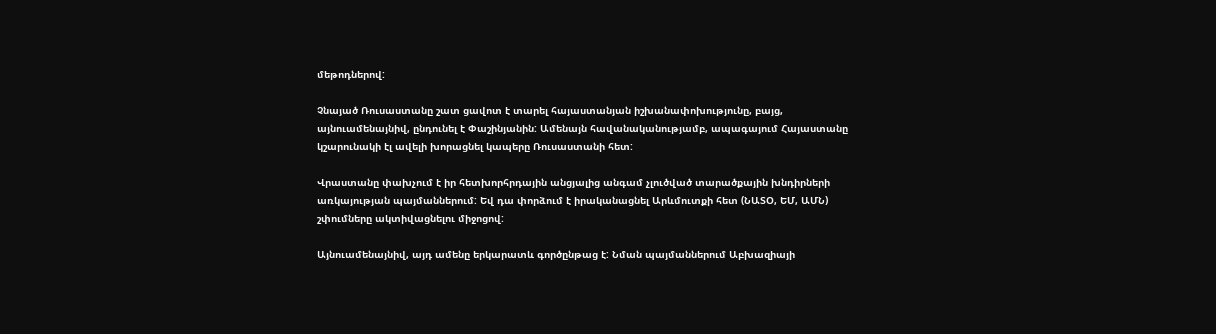մեթոդներով:

Չնայած Ռուսաստանը շատ ցավոտ է տարել հայաստանյան իշխանափոխությունը, բայց, այնուամենայնիվ, ընդունել է Փաշինյանին: Ամենայն հավանականությամբ, ապագայում Հայաստանը կշարունակի էլ ավելի խորացնել կապերը Ռուսաստանի հետ:

Վրաստանը փախչում է իր հետխորհրդային անցյալից անգամ չլուծված տարածքային խնդիրների առկայության պայմաններում: Եվ դա փորձում է իրականացնել Արևմուտքի հետ (ՆԱՏՕ, ԵՄ, ԱՄՆ) շփումները ակտիվացնելու միջոցով:

Այնուամենայնիվ, այդ ամենը երկարատև գործընթաց է: Նման պայմաններում Աբխազիայի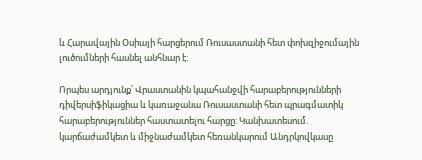և Հարավային Օսիայի հարցերում Ռուսաստանի հետ փոխզիջումային լուծումների հասնել անհնար է:

Որպես արդյունք՝ Վրաստանին կպահանջվի հարաբերությունների դիվերսիֆիկացիա և կառաջանա Ռուսաստանի հետ պրագմատիկ հարաբերություններ հաստատելու հարցը: Կանխատեսում. կարճաժամկետ և միջնաժամկետ հեռանկարում Անդրկովկասը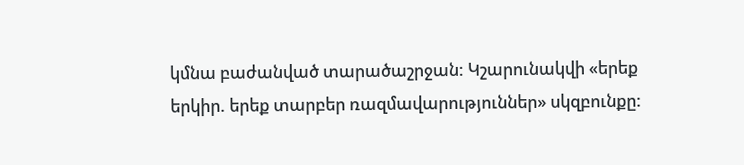կմնա բաժանված տարածաշրջան: Կշարունակվի «երեք երկիր. երեք տարբեր ռազմավարություններ» սկզբունքը: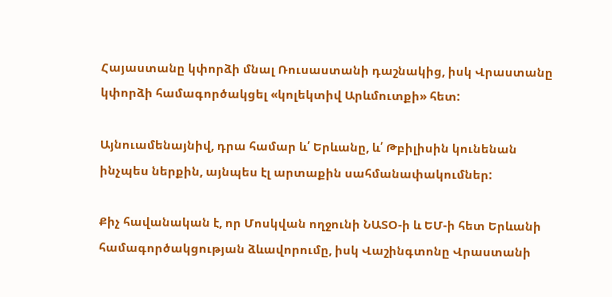Հայաստանը կփորձի մնալ Ռուսաստանի դաշնակից, իսկ Վրաստանը կփորձի համագործակցել «կոլեկտիվ Արևմուտքի» հետ:

Այնուամենայնիվ, դրա համար և՛ Երևանը, և՛ Թբիլիսին կունենան ինչպես ներքին, այնպես էլ արտաքին սահմանափակումներ:

Քիչ հավանական է, որ Մոսկվան ողջունի ՆԱՏՕ-ի և ԵՄ-ի հետ Երևանի համագործակցության ձևավորումը, իսկ Վաշինգտոնը Վրաստանի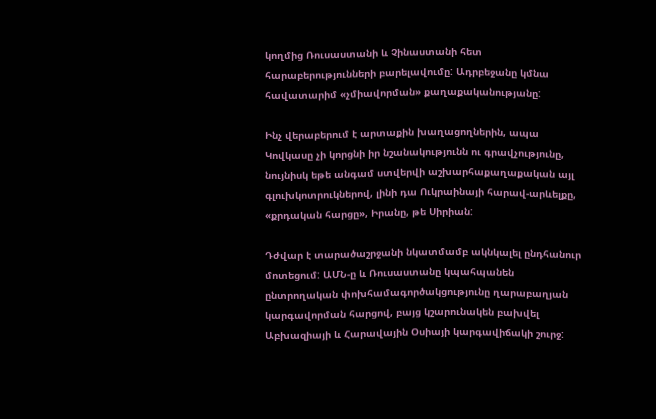կողմից Ռուսաստանի և Չինաստանի հետ հարաբերությունների բարելավումը: Ադրբեջանը կմնա հավատարիմ «չմիավորման» քաղաքականությանը:

Ինչ վերաբերում է արտաքին խաղացողներին, ապա Կովկասը չի կորցնի իր նշանակությունն ու գրավչությունը, նույնիսկ եթե անգամ ստվերվի աշխարհաքաղաքական այլ գլուխկոտրուկներով, լինի դա Ուկրաինայի հարավ-արևելքը, «քրդական հարցը», Իրանը, թե Սիրիան:

Դժվար է տարածաշրջանի նկատմամբ ակնկալել ընդհանուր մոտեցում: ԱՄՆ-ը և Ռուսաստանը կպահպանեն ընտրողական փոխհամագործակցությունը ղարաբաղյան կարգավորման հարցով, բայց կշարունակեն բախվել Աբխազիայի և Հարավային Օսիայի կարգավիճակի շուրջ: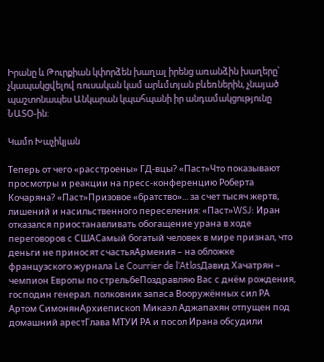Իրանը և Թուրքիան կփորձեն խաղալ իրենց առանձին խաղերը՝ չկապակցվելով ռուսական կամ արևմտյան բևեռներին, չնայած պաշտոնապես Անկարան կպահպանի իր անդամակցությունը ՆԱՏՕ-ին:

Կամո Խաչիկյան

Теперь от чего «расстроены» ГД-вцы? «Паст»Что показывают просмотры и реакции на пресс-конференцию Роберта Кочаряна? «Паст»Призовое «братство»... за счет тысяч жертв, лишений и насильственного переселения: «Паст»WSJ: Иран отказался приостанавливать обогащение урана в ходе переговоров с СШАСамый богатый человек в мире признал, что деньги не приносят счастьяАрмения – на обложке французского журнала Le Courrier de l’AtlasДавид Хачатрян – чемпион Европы по стрельбеПоздравляю Вас с днём рождения, господин генерал. полковник запаса Вооружённых сил РА Артом СимонянАрхиепископ Микаэл Аджапахян отпущен под домашний арестГлава МТУИ РА и посол Ирана обсудили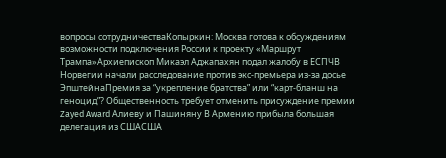вопросы сотрудничестваКопыркин: Москва готова к обсуждениям возможности подключения России к проекту «Маршрут Трампа»Архиепископ Микаэл Аджапахян подал жалобу в ЕСПЧВ Норвегии начали расследование против экс-премьера из-за досье ЭпштейнаПремия за “укрепление братства” или “карт-бланш на геноцид”? Общественность требует отменить присуждение премии Zayed Award Алиеву и Пашиняну В Армению прибыла большая делегация из СШАСША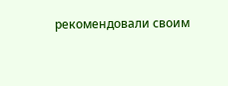рекомендовали своим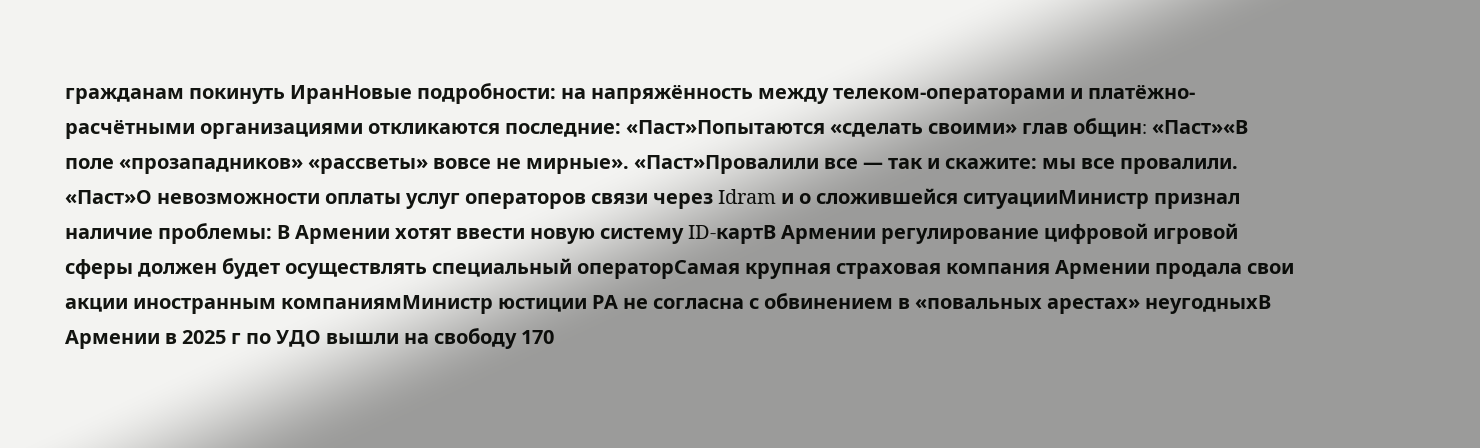гражданам покинуть ИранНовые подробности: на напряжённость между телеком-операторами и платёжно-расчётными организациями откликаются последние: «Паст»Попытаются «сделать своими» глав общин։ «Паст»«В поле «прозападников» «рассветы» вовсе не мирные». «Паст»Провалили все — так и скажите: мы все провалили. «Паст»О невозможности оплаты услуг операторов связи через Idram и о сложившейся ситуацииМинистр признал наличие проблемы: В Армении хотят ввести новую систему ID-картВ Армении регулирование цифровой игровой сферы должен будет осуществлять специальный операторСамая крупная страховая компания Армении продала свои акции иностранным компаниямМинистр юстиции РА не согласна с обвинением в «повальных арестах» неугодныхВ Армении в 2025 г по УДО вышли на свободу 170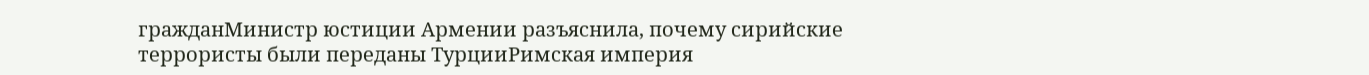гражданМинистр юстиции Армении разъяснила, почему сирийские террористы были переданы ТурцииРимская империя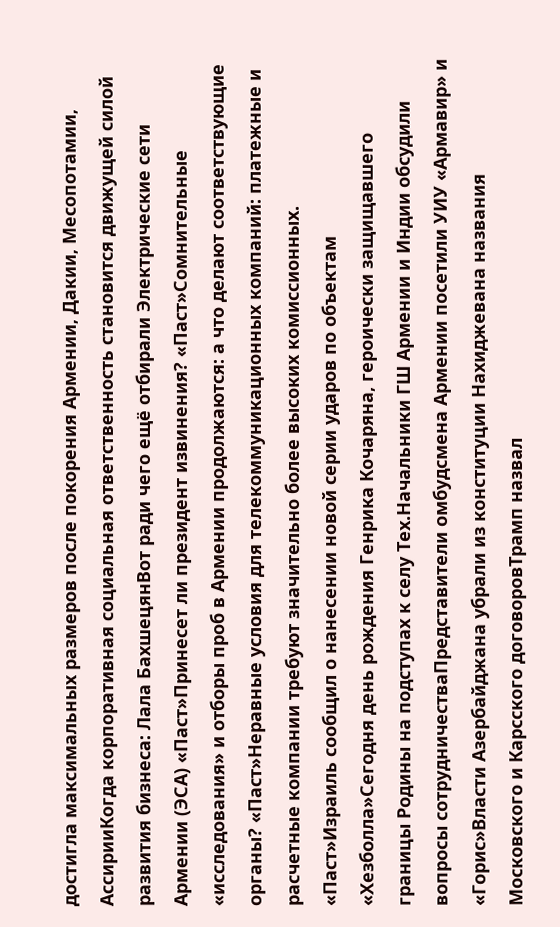достигла максимальных размеров после покорения Армении, Дакии, Месопотамии, АссирииКогда корпоративная социальная ответственность становится движущей силой развития бизнеса: Лала БахшецянВот ради чего ещё отбирали Электрические сети Армении (ЭСА) «Паст»Принесет ли президент извинения? «Паст»Сомнительные «исследования» и отборы проб в Армении продолжаются: а что делают соответствующие органы? «Паст»Неравные условия для телекоммуникационных компаний: платежные и расчетные компании требуют значительно более высоких комиссионных. «Паст»Израиль сообщил о нанесении новой серии ударов по объектам «Хезболла»Сегодня день рождения Генрика Кочаряна, героически защищавшего границы Родины на подступах к селу Тех.Начальники ГШ Армении и Индии обсудили вопросы сотрудничестваПредставители омбудсмена Армении посетили УИУ «Армавир» и «Горис»Власти Азербайджана убрали из конституции Нахиджевана названия Московского и Карсского договоровТрамп назвал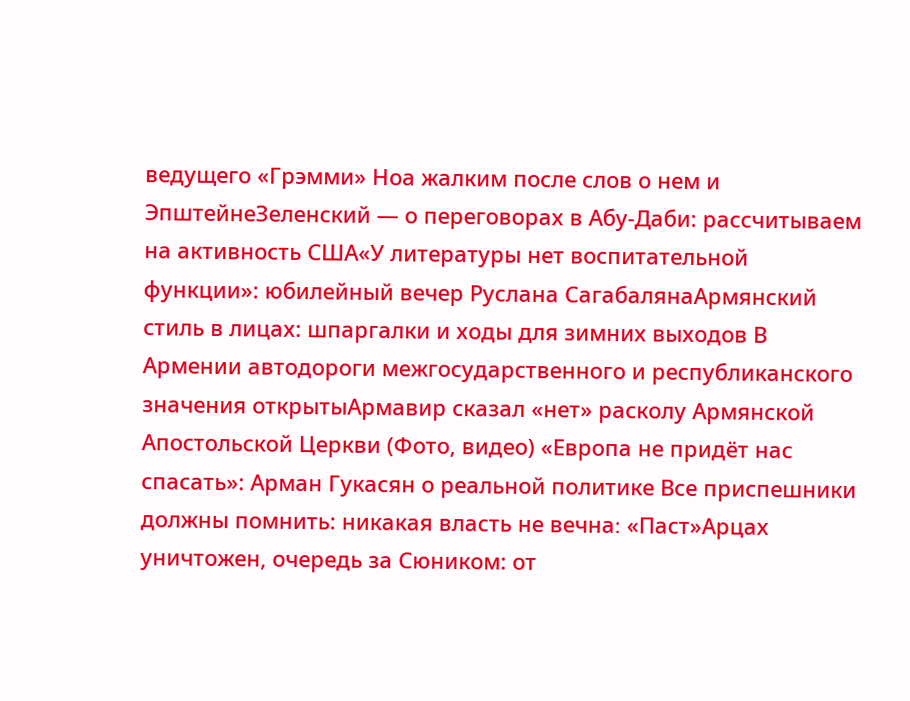ведущего «Грэмми» Ноа жалким после слов о нем и ЭпштейнеЗеленский — о переговорах в Абу-Даби: рассчитываем на активность США«У литературы нет воспитательной функции»: юбилейный вечер Руслана СагабалянаАрмянский стиль в лицах: шпаргалки и ходы для зимних выходов В Армении автодороги межгосударственного и республиканского значения открытыАрмавир сказал «нет» расколу Армянской Апостольской Церкви (Фото, видео) «Европа не придёт нас спасать»: Арман Гукасян о реальной политике Все приспешники должны помнить: никакая власть не вечна։ «Паст»Арцах уничтожен, очередь за Сюником: от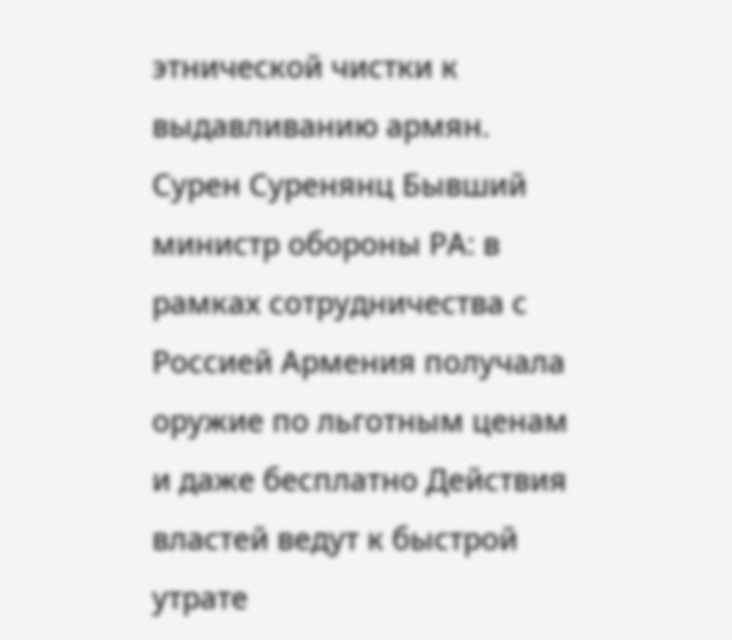этнической чистки к выдавливанию армян. Сурен Суренянц Бывший министр обороны РА: в рамках сотрудничества с Россией Армения получала оружие по льготным ценам и даже бесплатно Действия властей ведут к быстрой утрате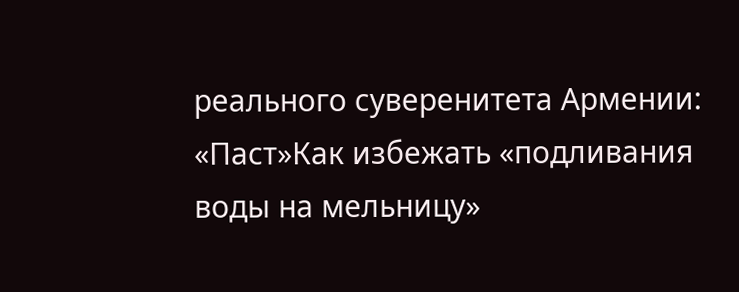реального суверенитета Армении: «Паст»Как избежать «подливания воды на мельницу»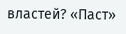властей? «Паст»